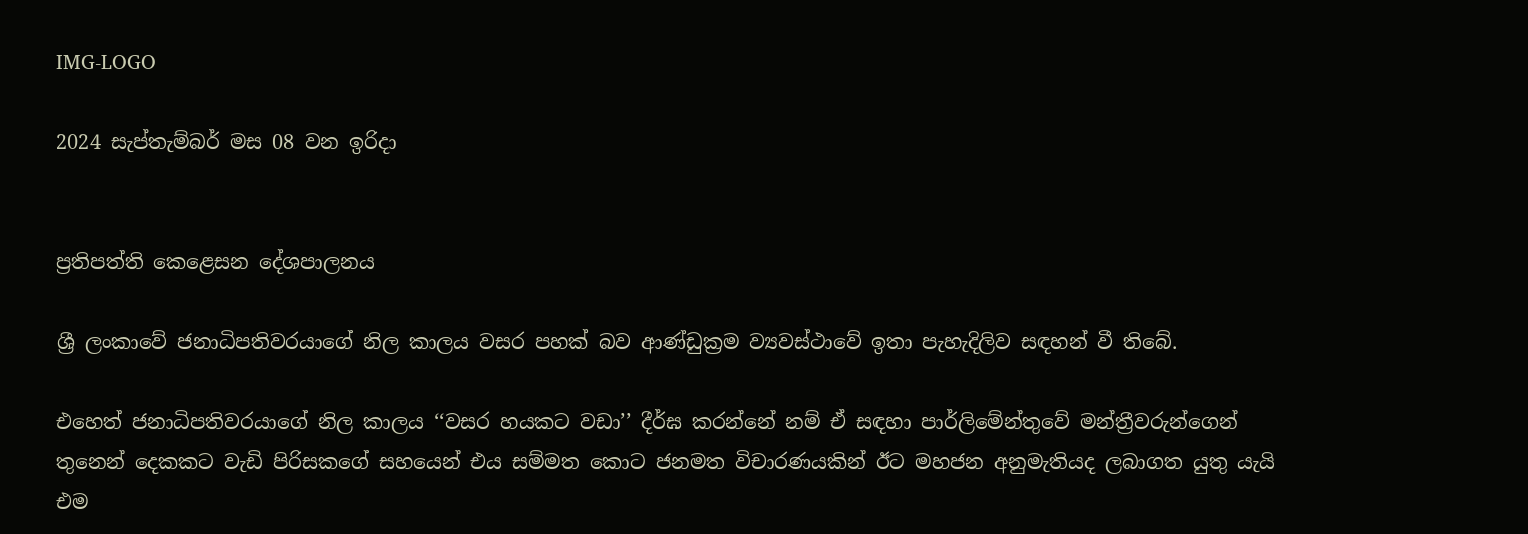IMG-LOGO

2024 සැප්තැම්බර් මස 08 වන ඉරිදා


ප්‍රතිපත්ති කෙළෙසන දේශපාලනය

ශ්‍රී ලංකාවේ ජනාධිපතිවරයාගේ නිල කාලය වසර පහක් බව ආණ්ඩුක්‍රම ව්‍යවස්ථාවේ ඉතා පැහැදිලිව සඳහන් වී තිබේ.

එහෙත් ජනාධිපතිවරයාගේ නිල කාලය ‘‘වසර හයකට වඩා’’ දීර්ඝ කරන්නේ නම් ඒ සඳහා පාර්ලිමේන්තුවේ මන්ත්‍රීවරුන්ගෙන් තුනෙන් දෙකකට වැඩි පිරිසකගේ සහයෙන් එය සම්මත කොට ජනමත විචාරණයකින් ඊට මහජන අනුමැතියද ලබාගත යුතු යැයි එම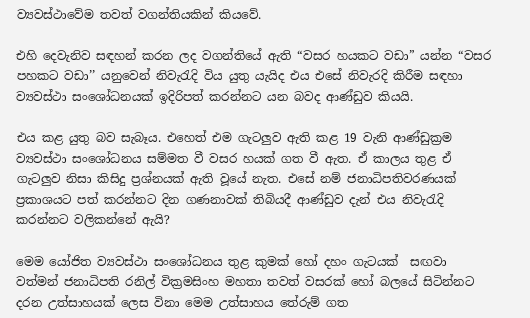ව්‍යවස්ථාවේම තවත් වගන්තියකින් කියවේ.

එහි දෙවැනිව සඳහන් කරන ලද වගන්තියේ ඇති “වසර හයකට වඩා” යන්න “වසර පහකට වඩා’’ යනුවෙන් නිවැරැදි විය යුතු යැයිද එය එසේ නිවැරදි කිරීම සඳහා ව්‍යවස්ථා සංශෝධනයක් ඉදිරිපත් කරන්නට යන බවද ආණ්ඩුව කියයි.

එය කළ යුතු බව සැබෑය. එහෙත් එම ගැටලුව ඇති කළ 19 වැනි ආණ්ඩුක්‍රම ව්‍යවස්ථා සංශෝධනය සම්මත වී වසර හයක් ගත වී ඇත. ඒ කාලය තුළ ඒ ගැටලුව නිසා කිසිදු ප්‍රශ්නයක් ඇති වූයේ නැත. එසේ නම් ජනාධිපතිවරණයක් ප්‍රකාශයට පත් කරන්නට දින ගණනාවක් තිබියදී ආණ්ඩුව දැන් එය නිවැරැදි කරන්නට වලිකන්නේ ඇයි?

මෙම යෝජිත ව්‍යවස්ථා සංශෝධනය තුළ කුමක් හෝ දහං ගැටයක්  සඟවා වත්මන් ජනාධිපති රනිල් වික්‍රමසිංහ මහතා තවත් වසරක් හෝ බලයේ සිටින්නට දරන උත්සාහයක් ලෙස විනා මෙම උත්සාහය තේරුම් ගත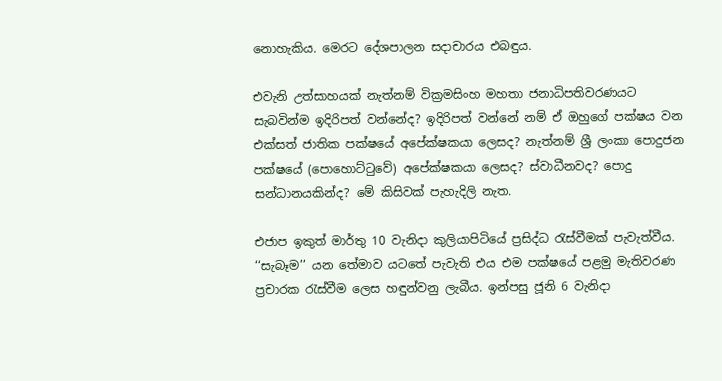නොහැකිය. මෙරට දේශපාලන සදාචාරය එබඳුය.

එවැනි උත්සාහයක් නැත්නම් වික්‍රමසිංහ මහතා ජනාධිපතිවරණයට  සැබවින්ම ඉදිරිපත් වන්නේද? ඉදිරිපත් වන්නේ නම් ඒ ඔහුගේ පක්ෂය වන එක්සත් ජාතික පක්ෂයේ අපේක්ෂකයා ලෙසද? නැත්නම් ශ්‍රී ලංකා පොදුජන පක්ෂයේ (පොහොට්ටුවේ) අපේක්ෂකයා ලෙසද? ස්වාධීනවද? පොදු සන්ධානයකින්ද? මේ කිසිවක් පැහැදිලි නැත.

එජාප ඉකුත් මාර්තු 10 වැනිදා කුලියාපිටියේ ප්‍රසිද්ධ රැස්වීමක් පැවැත්වීය. ‘‘සැබෑම’’ යන තේමාව යටතේ පැවැති එය එම පක්ෂයේ පළමු මැතිවරණ ප්‍රචාරක රැස්වීම ලෙස හඳුන්වනු ලැබීය. ඉන්පසු ජූනි 6 වැනිදා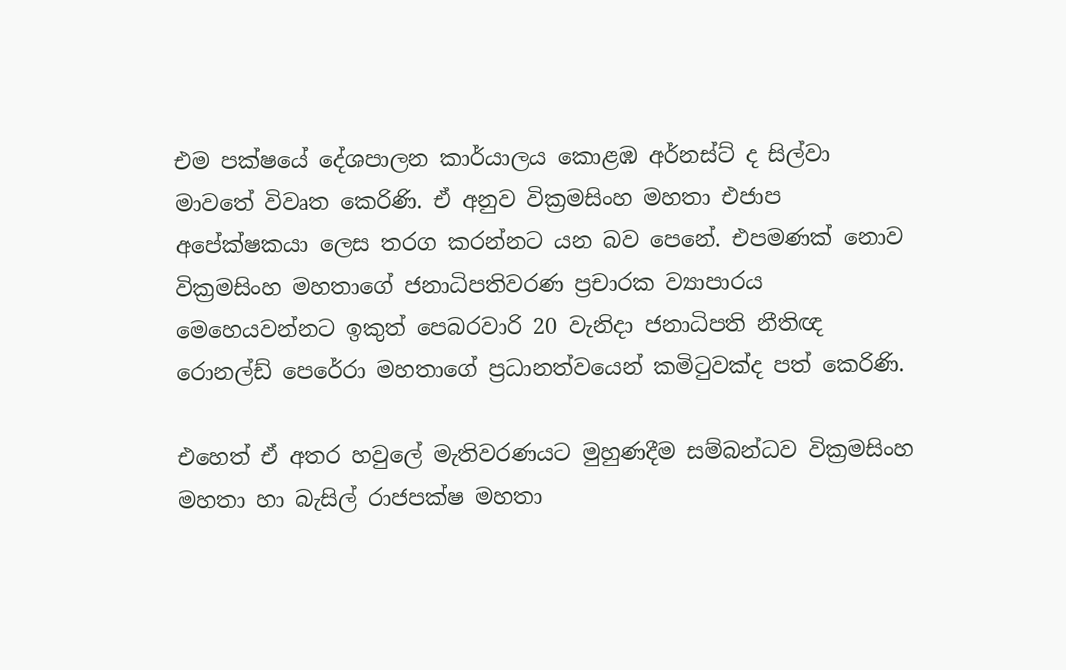එම පක්ෂයේ දේශපාලන කාර්යාලය කොළඹ අර්නස්ට් ද සිල්වා මාවතේ විවෘත කෙරිණි. ඒ අනුව වික්‍රමසිංහ මහතා එජාප අපේක්ෂකයා ලෙස තරග කරන්නට යන බව පෙනේ. එපමණක් නොව වික්‍රමසිංහ මහතාගේ ජනාධිපතිවරණ ප්‍රචාරක ව්‍යාපාරය මෙහෙයවන්නට ඉකුත් පෙබරවාරි 20 වැනිදා ජනාධිපති නීතිඥ රොනල්ඩ් පෙරේරා මහතාගේ ප්‍රධානත්වයෙන් කමිටුවක්ද පත් කෙරිණි.

එහෙත් ඒ අතර හවුලේ මැතිවරණයට මුහුණදීම සම්බන්ධව වික්‍රමසිංහ මහතා හා බැසිල් රාජපක්ෂ මහතා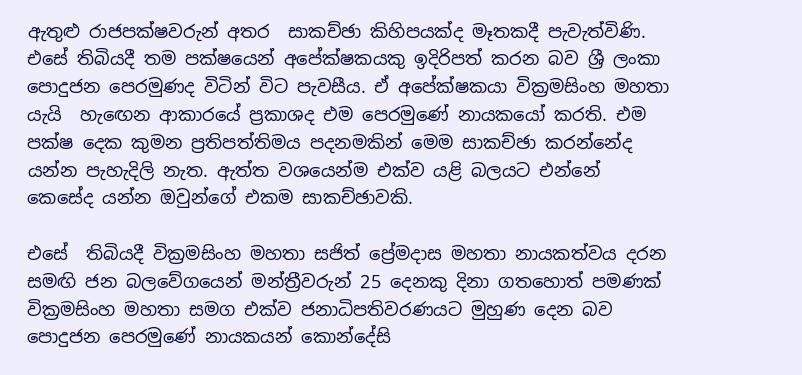ඇතුළු රාජපක්ෂවරුන් අතර  සාකච්ඡා කිහිපයක්ද මෑතකදී පැවැත්විණි. එසේ තිබියදී තම පක්ෂයෙන් අපේක්ෂකයකු ඉදිරිපත් කරන බව ශ්‍රී ලංකා පොදුජන පෙරමුණද විටින් විට පැවසීය. ඒ අපේක්ෂකයා වික්‍රමසිංහ මහතා යැයි  හැඟෙන ආකාරයේ ප්‍රකාශද එම පෙරමුණේ නායකයෝ කරති. එම පක්ෂ දෙක කුමන ප්‍රතිපත්තිමය පදනමකින් මෙම සාකච්ඡා කරන්නේද යන්න පැහැදිලි නැත. ඇත්ත වශයෙන්ම එක්ව යළි බලයට එන්නේ කෙසේද යන්න ඔවුන්ගේ එකම සාකච්ඡාවකි.

එසේ  තිබියදී වික්‍රමසිංහ මහතා සජිත් ප්‍රේමදාස මහතා නායකත්වය දරන සමඟි ජන බලවේගයෙන් මන්ත්‍රීවරුන් 25 දෙනකු දිනා ගතහොත් පමණක් වික්‍රමසිංහ මහතා සමග එක්ව ජනාධිපතිවරණයට මුහුණ දෙන බව පොදුජන පෙරමුණේ නායකයන් කොන්දේසි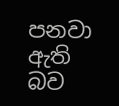පනවා ඇති බව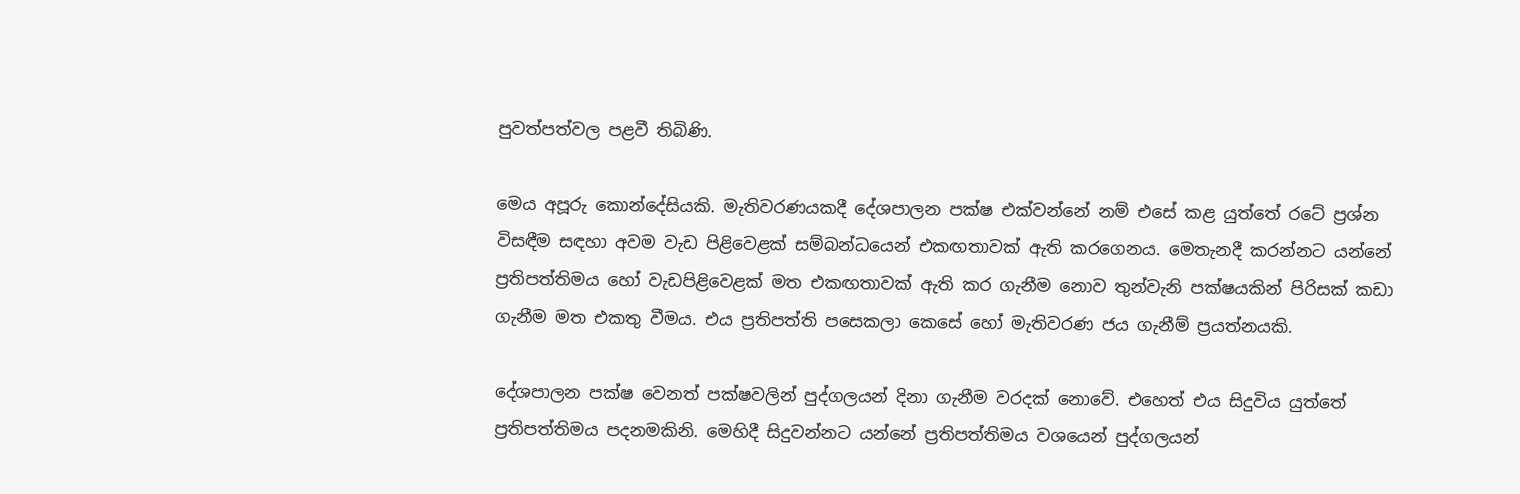පුවත්පත්වල පළවී තිබිණි.

මෙය අපූරු කොන්දේසියකි. මැතිවරණයකදී දේශපාලන පක්ෂ එක්වන්නේ නම් එසේ කළ යුත්තේ රටේ ප්‍රශ්න  විසඳීම සඳහා අවම වැඩ පිළිවෙළක් සම්බන්ධයෙන් එකඟතාවක් ඇති කරගෙනය. මෙතැනදී කරන්නට යන්නේ ප්‍රතිපත්තිමය හෝ වැඩපිළිවෙළක් මත එකඟතාවක් ඇති කර ගැනීම නොව තුන්වැනි පක්ෂයකින් පිරිසක් කඩා ගැනීම මත එකතු වීමය. එය ප්‍රතිපත්ති පසෙකලා කෙසේ හෝ මැතිවරණ ජය ගැනීම් ප්‍රයත්නයකි.

දේශපාලන පක්ෂ වෙනත් පක්ෂවලින් පුද්ගලයන් දිනා ගැනීම වරදක් නොවේ. එහෙත් එය සිදුවිය යුත්තේ ප්‍රතිපත්තිමය පදනමකිනි. මෙහිදී සිදුවන්නට යන්නේ ප්‍රතිපත්තිමය වශයෙන් පුද්ගලයන්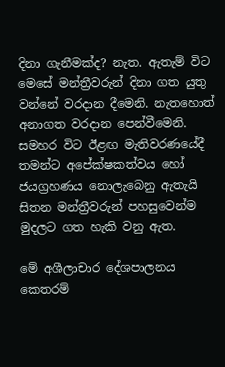දිනා ගැනීමක්ද? නැත. ඇතැම් විට මෙසේ මන්ත්‍රීවරුන් දිනා ගත යුතු වන්නේ වරදාන දීමෙනි. නැතහොත් අනාගත වරදාන පෙන්වීමෙනි. සමහර විට ඊළඟ මැතිවරණයේදී තමන්ට අපේක්ෂකත්වය හෝ ජයග්‍රහණය නොලැබෙනු ඇතැයි සිතන මන්ත්‍රීවරුන් පහසුවෙන්ම මුදලට ගත හැකි වනු ඇත.

මේ අශීලාචාර දේශපාලනය කෙතරම්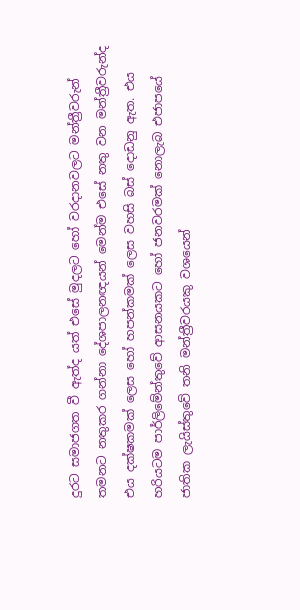දුරට සමාජගත වී ඇත්ද යත් එසේ මුදලට හෝ වරදානවලට මන්ත්‍රීවරුන් තමනට නතුකර ගන්නා දේශපාලනඥයන් මෙන්ම එසේ නතු වන මන්ත්‍රීවරුන්ද එය දක්ෂකමක් ලෙස හෝ හපන්කමක් ලෙස වහසි බස් දොඩනු ඇත. එය හරියටම පාර්ලිමේන්තුවේ ආසනයකට හෝ ජනවරමක් නොලැබ එජාපයේ ජාතික ලැයිස්තුවේ තනි මන්ත්‍රීවරයකු වශයෙන්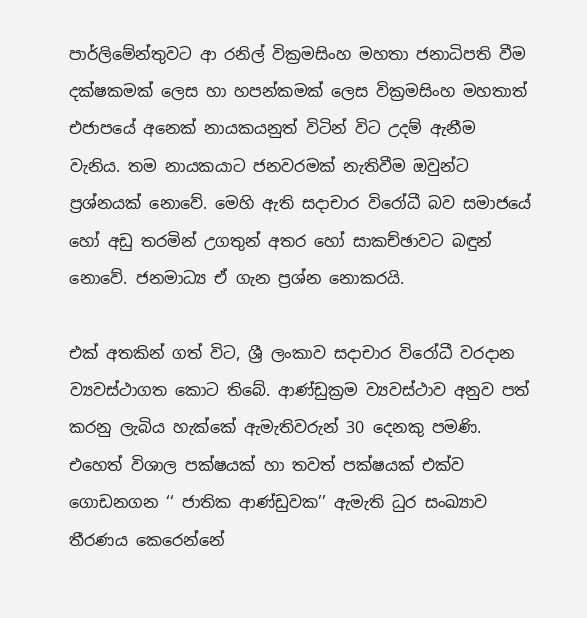පාර්ලිමේන්තුවට ආ රනිල් වික්‍රමසිංහ මහතා ජනාධිපති වීම දක්ෂකමක් ලෙස හා හපන්කමක් ලෙස වික්‍රමසිංහ මහතාත් එජාපයේ අනෙක් නායකයනුත් විටින් විට උදම් ඇනීම වැනිය. තම නායකයාට ජනවරමක් නැතිවීම ඔවුන්ට ප්‍රශ්නයක් නොවේ. මෙහි ඇති සදාචාර විරෝධී බව සමාජයේ හෝ අඩු තරමින් උගතුන් අතර හෝ සාකච්ඡාවට බඳුන් නොවේ. ජනමාධ්‍ය ඒ ගැන ප්‍රශ්න නොකරයි.

එක් අතකින් ගත් විට, ශ්‍රී ලංකාව සදාචාර විරෝධී වරදාන ව්‍යවස්ථාගත කොට තිබේ. ආණ්ඩුක්‍රම ව්‍යවස්ථාව අනුව පත් කරනු ලැබිය හැක්කේ ඇමැතිවරුන් 30 දෙනකු පමණි. එහෙත් විශාල පක්ෂයක් හා තවත් පක්ෂයක් එක්ව ගොඩනගන ‘‘ ජාතික ආණ්ඩුවක’’ ඇමැති ධුර සංඛ්‍යාව තීරණය කෙරෙන්නේ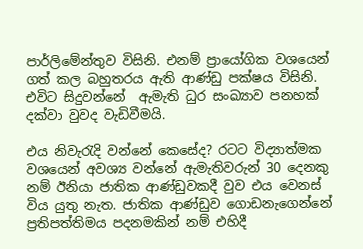පාර්ලිමේන්තුව විසිනි. එනම් ප්‍රායෝගික වශයෙන් ගත් කල බහුතරය ඇති ආණ්ඩු පක්ෂය විසිනි. එවිට සිදුවන්නේ  ඇමැති ධුර සංඛ්‍යාව පනහක් දක්වා වුවද වැඩිවීමයි.

එය නිවැරැදි වන්නේ කෙසේද? රටට විද්‍යාත්මක වශයෙන් අවශ්‍ය වන්නේ ඇමැතිවරුන් 30 දෙනකු නම් ඊනියා ජාතික ආණ්ඩුවකදී වුව එය වෙනස් විය යුතු නැත. ජාතික ආණ්ඩුව ගොඩනැගෙන්නේ ප්‍රතිපත්තිමය පදනමකින් නම් එහිදී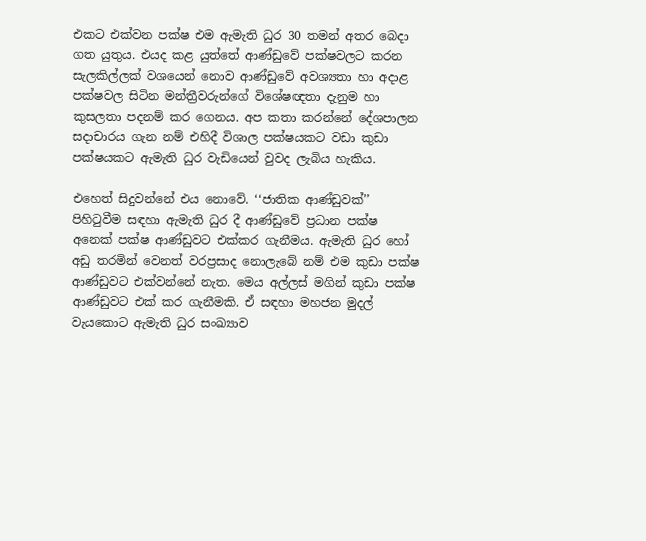එකට එක්වන පක්ෂ එම ඇමැති ධුර 30 තමන් අතර බෙදා ගත යුතුය. එයද කළ යුත්තේ ආණ්ඩුවේ පක්ෂවලට කරන සැලකිල්ලක් වශයෙන් නොව ආණ්ඩුවේ අවශ්‍යතා හා අදාළ පක්ෂවල සිටින මන්ත්‍රීවරුන්ගේ විශේෂඥතා දැනුම හා කුසලතා පදනම් කර ගෙනය. අප කතා කරන්නේ දේශපාලන සදාචාරය ගැන නම් එහිදී විශාල පක්ෂයකට වඩා කුඩා පක්ෂයකට ඇමැති ධුර වැඩියෙන් වුවද ලැබිය හැකිය.

එහෙත් සිදුවන්නේ එය නොවේ. ‘‘ජාතික ආණ්ඩුවක්’’ පිහිටුවීම සඳහා ඇමැති ධුර දී ආණ්ඩුවේ ප්‍රධාන පක්ෂ අනෙක් පක්ෂ ආණ්ඩුවට එක්කර ගැනීමය. ඇමැති ධුර හෝ අඩු තරමින් වෙනත් වරප්‍රසාද නොලැබේ නම් එම කුඩා පක්ෂ ආණ්ඩුවට එක්වන්නේ නැත. මෙය අල්ලස් මගින් කුඩා පක්ෂ ආණ්ඩුවට එක් කර ගැනීමකි. ඒ සඳහා මහජන මුදල් වැයකොට ඇමැති ධුර සංඛ්‍යාව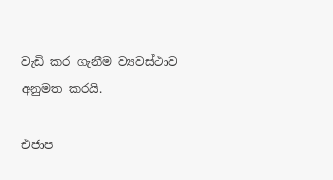වැඩි කර ගැනීම ව්‍යවස්ථාව අනුමත කරයි.

එජාප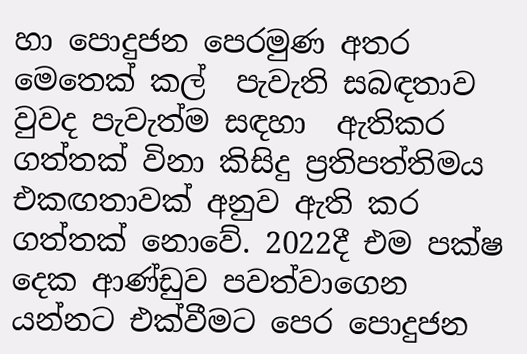හා පොදුජන පෙරමුණ අතර මෙතෙක් කල්  පැවැති සබඳතාව වුවද පැවැත්ම සඳහා  ඇතිකර ගත්තක් විනා කිසිදු ප්‍රතිපත්තිමය එකඟතාවක් අනුව ඇති කර ගත්තක් නොවේ. 2022දී එම පක්ෂ දෙක ආණ්ඩුව පවත්වාගෙන යන්නට එක්වීමට පෙර පොදුජන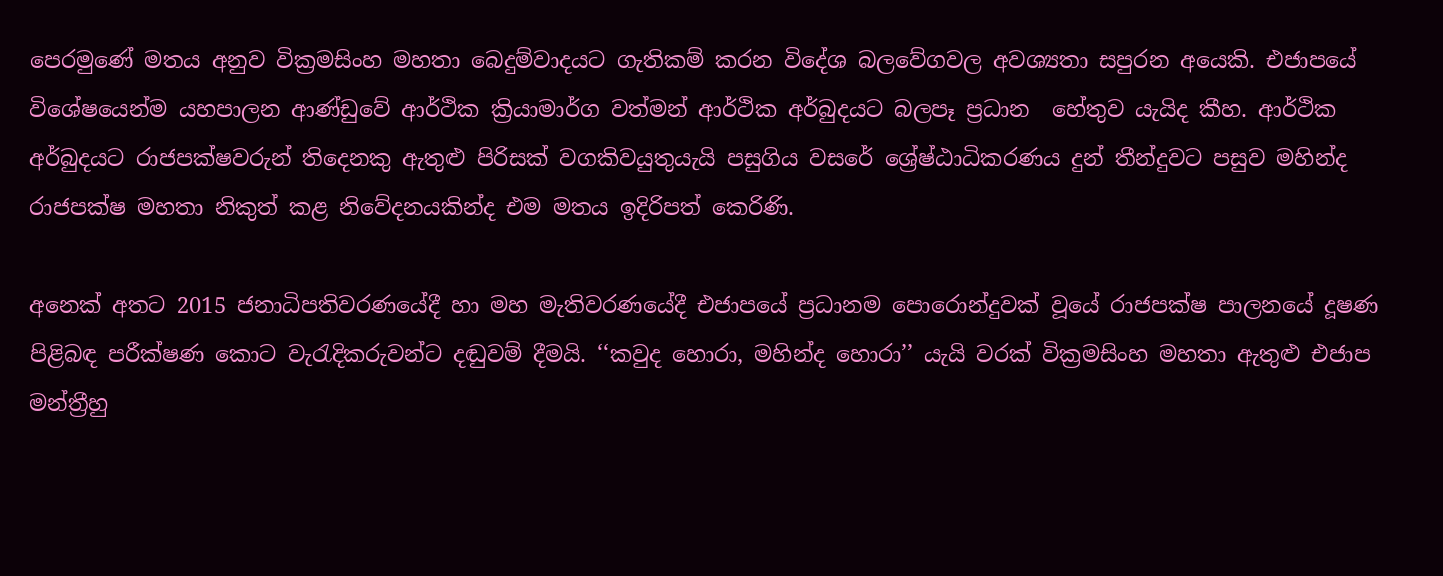පෙරමුණේ මතය අනුව වික්‍රමසිංහ මහතා බෙදුම්වාදයට ගැතිකම් කරන විදේශ බලවේගවල අවශ්‍යතා සපුරන අයෙකි. එජාපයේ විශේෂයෙන්ම යහපාලන ආණ්ඩුවේ ආර්ථික ක්‍රියාමාර්ග වත්මන් ආර්ථික අර්බුදයට බලපෑ ප්‍රධාන  හේතුව යැයිද කීහ. ආර්ථික අර්බුදයට රාජපක්ෂවරුන් තිදෙනකු ඇතුළු පිරිසක් වගකිවයුතුයැයි පසුගිය වසරේ ශ්‍රේෂ්ඨාධිකරණය දුන් තීන්දුවට පසුව මහින්ද රාජපක්ෂ මහතා නිකුත් කළ නිවේදනයකින්ද එම මතය ඉදිරිපත් කෙරිණි.

අනෙක් අතට 2015 ජනාධිපතිවරණයේදී හා මහ මැතිවරණයේදී එජාපයේ ප්‍රධානම පොරොන්දුවක් වූයේ රාජපක්ෂ පාලනයේ දූෂණ පිළිබඳ පරීක්ෂණ කොට වැරැදිකරුවන්ට දඬුවම් දීමයි. ‘‘කවුද හොරා, මහින්ද හොරා’’ යැයි වරක් වික්‍රමසිංහ මහතා ඇතුළු එජාප මන්ත්‍රීහු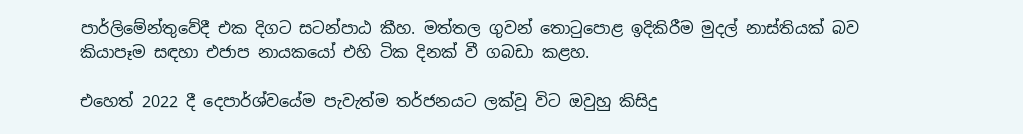පාර්ලිමේන්තුවේදී එක දිගට සටන්පාඨ කීහ. මත්තල ගුවන් තොටුපොළ ඉදිකිරීම මුදල් නාස්තියක් බව කියාපෑම සඳහා එජාප නායකයෝ එහි ටික දිනක් වී ගබඩා කළහ.

එහෙත් 2022 දී දෙපාර්ශ්වයේම පැවැත්ම තර්ජනයට ලක්වූ විට ඔවුහු කිසිදු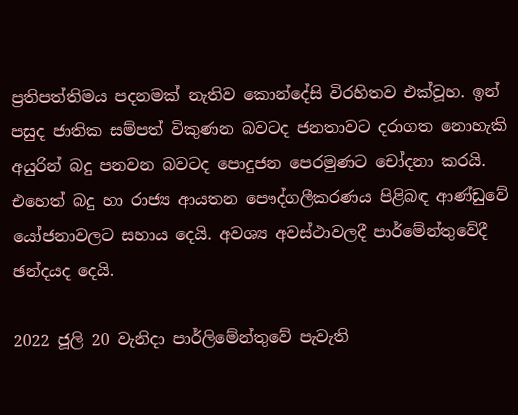ප්‍රතිපත්තිමය පදනමක් නැතිව කොන්දේසි විරහිතව එක්වූහ. ඉන් පසුද ජාතික සම්පත් විකුණන බවටද ජනතාවට දරාගත නොහැකි අයුරින් බදු පනවන බවටද පොදුජන පෙරමුණට චෝදනා කරයි. එහෙත් බදු හා රාජ්‍ය ආයතන පෞද්ගලීකරණය පිළිබඳ ආණ්ඩුවේ යෝජනාවලට සහාය දෙයි. අවශ්‍ය අවස්ථාවලදී පාර්මේන්තුවේදී ඡන්දයද දෙයි.

2022 ජූලි 20 වැනිදා පාර්ලිමේන්තුවේ පැවැති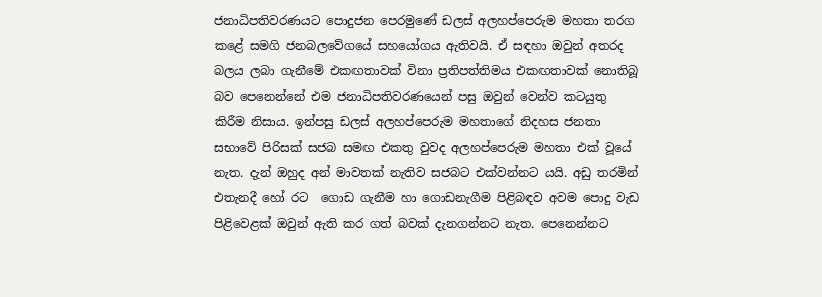ජනාධිපතිවරණයට පොදුජන පෙරමුණේ ඩලස් අලහප්පෙරුම මහතා තරග කළේ සමගි ජනබලවේගයේ සහයෝගය ඇතිවයි. ඒ සඳහා ඔවුන් අතරද බලය ලබා ගැනීමේ එකඟතාවක් විනා ප්‍රතිපත්තිමය එකඟතාවක් නොතිබූ බව පෙනෙන්නේ එම ජනාධිපතිවරණයෙන් පසු ඔවුන් වෙන්ව කටයුතු කිරීම නිසාය. ඉන්පසු ඩලස් අලහප්පෙරුම මහතාගේ නිදහස ජනතා  සභාවේ පිරිසක් සජබ සමඟ එකතු වුවද අලහප්පෙරුම මහතා එක් වූයේ නැත. දැන් ඔහුද අන් මාවතක් නැතිව සජබට එක්වන්නට යයි. අඩු තරමින් එතැනදී හෝ රට  ගොඩ ගැනීම හා ගොඩනැගීම පිළිබඳව අවම පොදු වැඩ පිළිවෙළක් ඔවුන් ඇති කර ගත් බවක් දැනගන්නට නැත. පෙනෙන්නට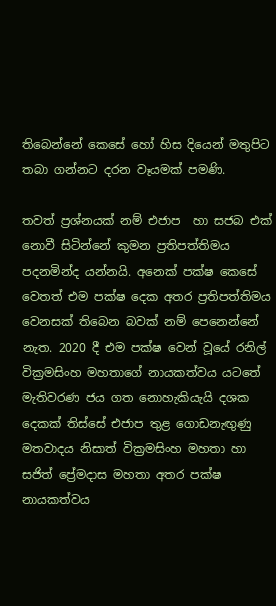තිබෙන්නේ කෙසේ හෝ හිස දියෙන් මතුපිට තබා ගන්නට දරන වෑයමක් පමණි.

තවත් ප්‍රශ්නයක් නම් එජාප  හා සජබ එක් නොවී සිටින්නේ කුමන ප්‍රතිපත්තිමය පදනමින්ද යන්නයි. අනෙක් පක්ෂ කෙසේ වෙතත් එම පක්ෂ දෙක අතර ප්‍රතිපත්තිමය වෙනසක් තිබෙන බවක් නම් පෙනෙන්නේ නැත. 2020 දී එම පක්ෂ වෙන් වූයේ රනිල් වික්‍රමසිංහ මහතාගේ නායකත්වය යටතේ මැතිවරණ ජය ගත නොහැකියැයි දශක දෙකක් තිස්සේ එජාප තුළ ගොඩනැඟුණු මතවාදය නිසාත් වික්‍රමසිංහ මහතා හා සජිත් ප්‍රේමදාස මහතා අතර පක්ෂ නායකත්වය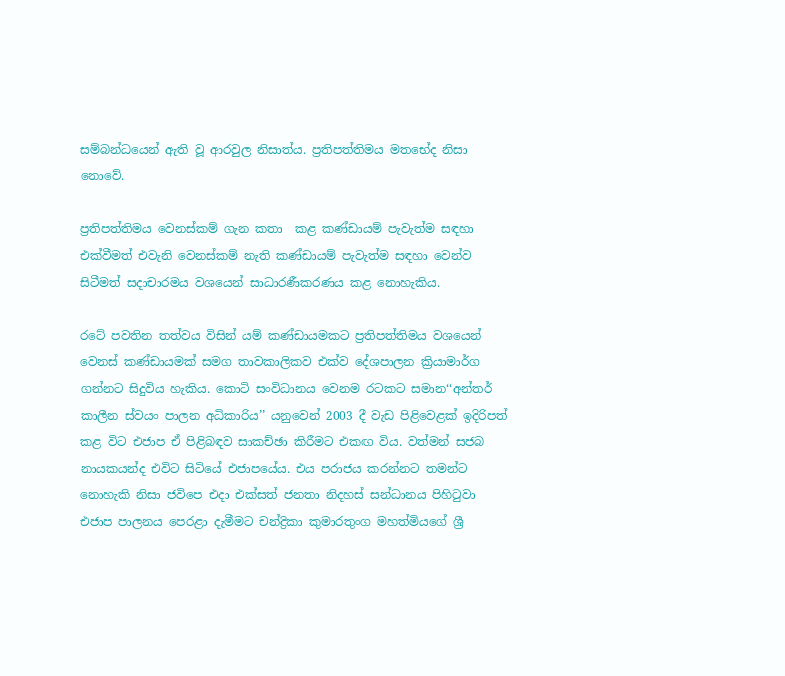සම්බන්ධයෙන් ඇති වූ ආරවුල නිසාත්ය. ප්‍රතිපත්තිමය මතභේද නිසා නොවේ.

ප්‍රතිපත්තිමය වෙනස්කම් ගැන කතා  කළ කණ්ඩායම් පැවැත්ම සඳහා එක්වීමත් එවැනි වෙනස්කම් නැති කණ්ඩායම් පැවැත්ම සඳහා වෙන්ව සිටීමත් සදාචාරමය වශයෙන් සාධාරණීකරණය කළ නොහැකිය.

රටේ පවතින තත්වය විසින් යම් කණ්ඩායමකට ප්‍රතිපත්තිමය වශයෙන් වෙනස් කණ්ඩායමක් සමග තාවකාලිකව එක්ව දේශපාලන ක්‍රියාමාර්ග ගන්නට සිදුවිය හැකිය. කොටි සංවිධානය වෙනම රටකට සමාන‘‘අන්තර් කාලීන ස්වයං පාලන අධිකාරිය’’ යනුවෙන් 2003 දී වැඩ පිළිවෙළක් ඉදිරිපත් කළ විට එජාප ඒ පිළිබඳව සාකච්ඡා කිරීමට එකඟ විය. වත්මන් සජබ නායකයන්ද එවිට සිටියේ එජාපයේය. එය පරාජය කරන්නට තමන්ට නොහැකි නිසා ජවිපෙ එදා එක්සත් ජනතා නිදහස් සන්ධානය පිහිටුවා එජාප පාලනය පෙරළා දැමීමට චන්ද්‍රිකා කුමාරතුංග මහත්මියගේ ශ්‍රී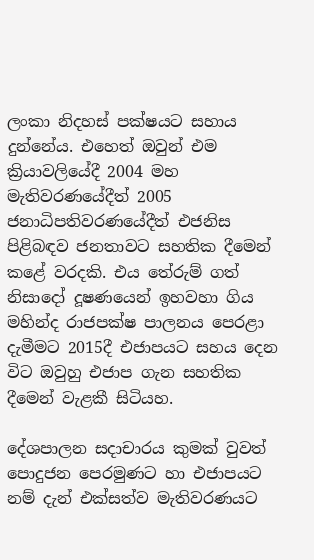ලංකා නිදහස් පක්ෂයට සහාය දුන්නේය. එහෙත් ඔවුන් එම ක්‍රියාවලියේදී 2004 මහ මැතිවරණයේදීත් 2005 ජනාධිපතිවරණයේදීත් එජනිස පිළිබඳව ජනතාවට සහතික දීමෙන් කළේ වරදකි. එය තේරුම් ගත් නිසාදෝ දූෂණයෙන් ඉහවහා ගිය මහින්ද රාජපක්ෂ පාලනය පෙරළා දැමීමට 2015දී එජාපයට සහය දෙන විට ඔවුහු එජාප ගැන සහතික  දීමෙන් වැළකී සිටියහ.

දේශපාලන සදාචාරය කුමක් වුවත් පොදුජන පෙරමුණට හා එජාපයට නම් දැන් එක්සත්ව මැතිවරණයට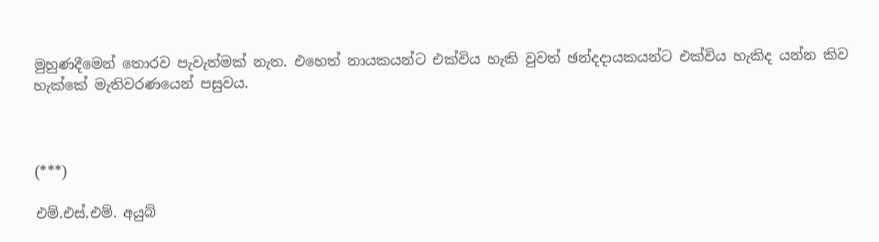මුහුණදීමෙන් තොරව පැවැත්මක් නැත. එහෙත් නායකයන්ට එක්විය හැකි වුවත් ඡන්දදායකයන්ට එක්විය හැකිද යන්න කිව හැක්කේ මැතිවරණයෙන් පසුවය.



(***)

එම්.එස්.එම්. අයුබ්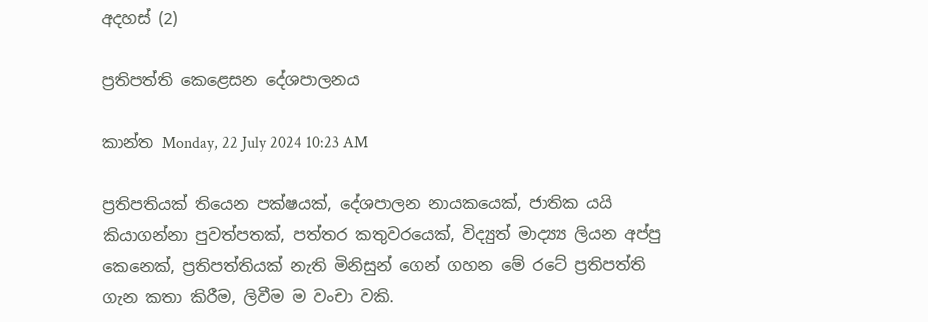අදහස් (2)

ප්‍රතිපත්ති කෙළෙසන දේශපාලනය

කාන්ත Monday, 22 July 2024 10:23 AM

ප්‍රතිපතියක් තියෙන පක්ෂයක්, දේශපාලන නායකයෙක්, ජාතික යයි කියාගන්නා පුවත්පතක්, පත්තර කතුවරයෙක්, විද්‍යුත් මාද්‍ය්‍ය ලියන අප්පු කෙනෙක්, ප්‍රතිපත්තියක් නැති මිනිසුන් ගෙන් ගහන මේ රටේ ප්‍රතිපත්ති ගැන කතා කිරීම, ලිවීම ම වංචා වකි.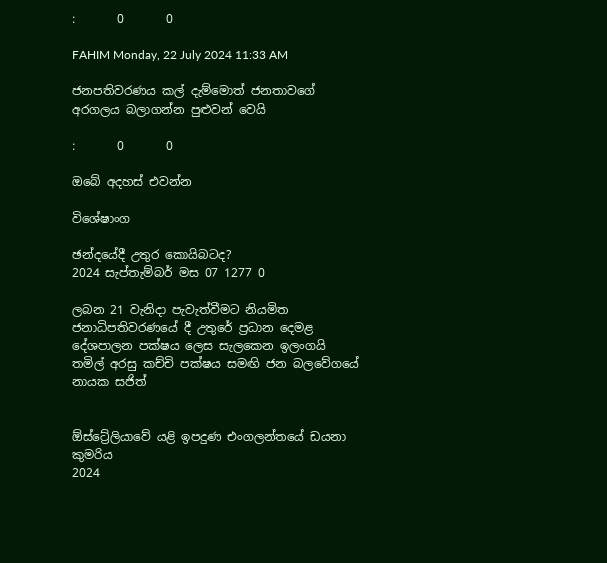:       0       0

FAHIM Monday, 22 July 2024 11:33 AM

ජනපතිවරණය කල් දැම්මොත් ජනතාවගේ අරගලය බලාගන්න පුළුවන් වෙයි

:       0       0

ඔබේ අදහස් එවන්න

විශේෂාංග

ඡන්දයේදී උතුර කොයිබටද?
2024 සැප්තැම්බර් මස 07 1277 0

ලබන 21 වැනිදා පැවැත්වීමට නියමිත ජනාධිපතිවරණයේ දී උතුරේ ප්‍රධාන දෙමළ දේශපාලන පක්ෂය ලෙස සැලකෙන ඉලංගයි තමිල් අරසු කච්චි පක්ෂය සමඟි ජන බලවේගයේ නායක සජිත්


ඕස්ට්‍රේලියාවේ යළි ඉපදුණ එංගලන්තයේ ඩයනා කුමරිය
2024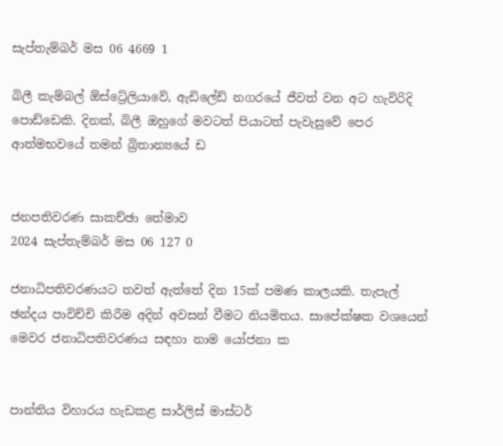සැප්තැම්බර් මස 06 4669 1

බිලී කැම්බල් ඕස්ට්‍රේලියාවේ, ඇඩිලේඩ් නගරයේ ජීවත් වන අට හැවිරිදි පොඩ්ඩෙකි. දිනක්, බිලී ඔහුගේ මවටත් පියාටත් පැවැසුවේ පෙර ආත්මභවයේ තමන් බ්‍රිතාන්‍යයේ ඩ


ජනපතිවරණ සාකච්ඡා තේමාව
2024 සැප්තැම්බර් මස 06 127 0

ජනාධිපතිවරණයට තවත් ඇත්තේ දින 15ක් පමණ කාලයකි. තැපැල් ඡන්දය පාවිච්චි කිරීම අදින් අවසන් වීමට නියමිතය. සාපේක්ෂක වශයෙන් මෙවර ජනාධිපතිවරණය සඳහා නාම යෝජනා ක


පාන්තිය විහාරය හැඩකළ සාර්ලිස් මාස්ටර්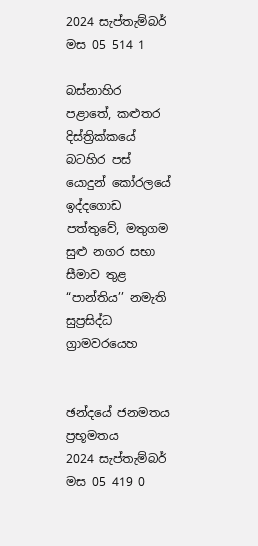2024 සැප්තැම්බර් මස 05 514 1

බස්නාහිර පළාතේ, කළුතර දිස්ත්‍රික්කයේ බටහිර පස් යොදුන් කෝරලයේ ඉද්දගොඩ පත්තුවේ, මතුගම සුළු නගර සභා සීමාව තුළ “පාන්තිය’’ නමැති සුප්‍රසිද්ධ ග්‍රාමවරයෙහ


ඡන්දයේ ජනමතය ප්‍රභූමතය
2024 සැප්තැම්බර් මස 05 419 0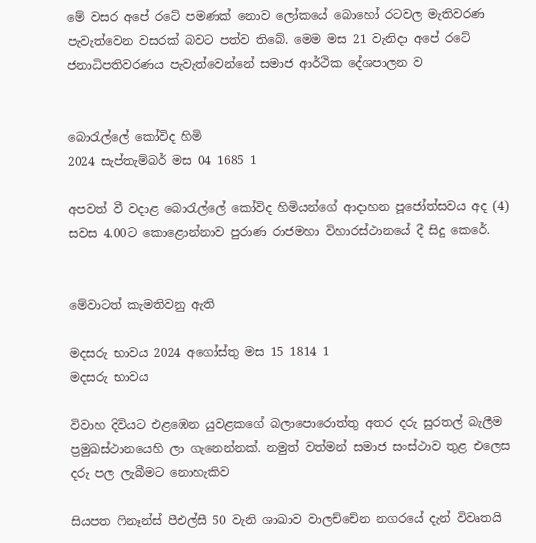මේ වසර අපේ රටේ පමණක් නොව ලෝකයේ බොහෝ රටවල මැතිවරණ පැවැත්වෙන වසරක් බවට පත්ව තිබේ. මෙම මස 21 වැනිදා අපේ රටේ ජනාධිපතිවරණය පැවැත්වෙන්නේ සමාජ ආර්ථික දේශපාලන ව


බොරැල්ලේ කෝවිද හිමි
2024 සැප්තැම්බර් මස 04 1685 1

අපවත් වී වදාළ බොරැල්ලේ කෝවිද හිමියන්ගේ ආදාහන පූජෝත්සවය අද (4) සවස 4.00ට කොළොන්නාව පුරාණ රාජමහා විහාරස්ථානයේ දී සිදු කෙරේ.


මේවාටත් කැමතිවනු ඇති

මදසරු භාවය 2024 අගෝස්තු මස 15 1814 1
මදසරු භාවය

විවාහ දිවියට එළඹෙන යුවළකගේ බලාපොරොත්තු අතර දරු සුරතල් බැලීම ප්‍රමුඛස්ථානයෙහි ලා ගැනෙන්නක්. නමුත් වත්මන් සමාජ සංස්ථාව තුළ එලෙස දරු පල ලැබීමට නොහැකිව

සියපත ෆිනෑන්ස් පීඑල්සී 50 වැනි ශාඛාව වාලච්චේන නගරයේ දැන් විවෘතයි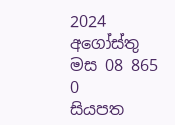2024 අගෝස්තු මස 08 865 0
සියපත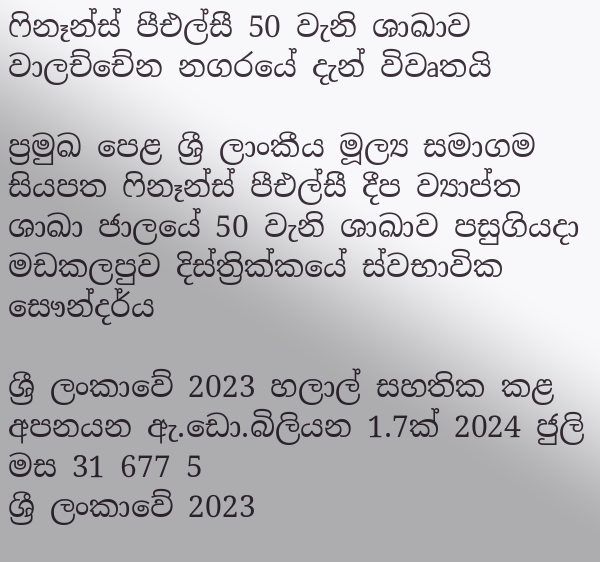ෆිනෑන්ස් පීඑල්සී 50 වැනි ශාඛාව වාලච්චේන නගරයේ දැන් විවෘතයි

ප්‍රමුඛ පෙළ ශ්‍රී ලාංකීය මූල්‍ය සමාගම සියපත ෆිනෑන්ස් පීඑල්සී දීප ව්‍යාප්ත ශාඛා ජාලයේ 50 වැනි ශාඛාව පසුගියදා මඩකලපුව දිස්ත්‍රික්කයේ ස්වභාවික සෞන්දර්ය

ශ්‍රී ලංකාවේ 2023 හලාල් සහතික කළ අපනයන ඇ.ඩො.බිලියන 1.7ක් 2024 ජුලි මස 31 677 5
ශ්‍රී ලංකාවේ 2023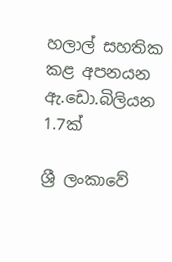හලාල් සහතික කළ අපනයන ඇ.ඩො.බිලියන 1.7ක්

ශ්‍රී ලංකාවේ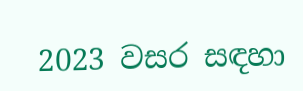2023 වසර සඳහා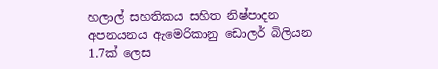හලාල් සහතිකය සහිත නිෂ්පාදන අපනයනය ඇමෙරිකානු ඩොලර් බිලියන 1.7ක් ලෙස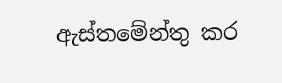ඇස්තමේන්තු කර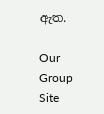ඇත.

Our Group Site